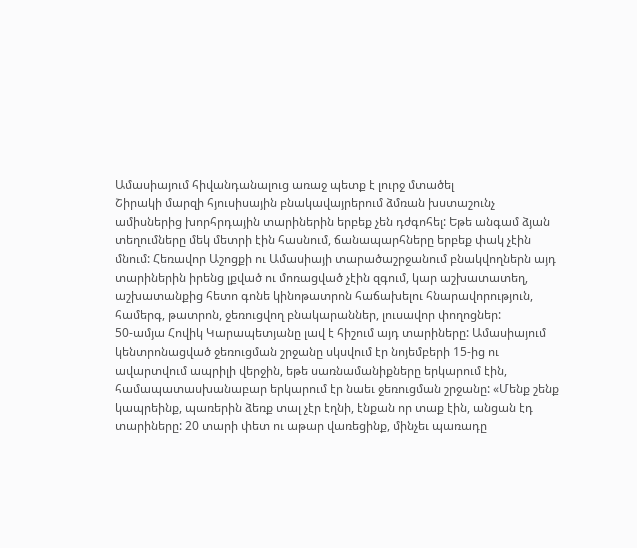Ամասիայում հիվանդանալուց առաջ պետք է լուրջ մտածել
Շիրակի մարզի հյուսիսային բնակավայրերում ձմռան խստաշունչ ամիսներից խորհրդային տարիներին երբեք չեն դժգոհել: Եթե անգամ ձյան տեղումները մեկ մետրի էին հասնում, ճանապարհները երբեք փակ չէին մնում: Հեռավոր Աշոցքի ու Ամասիայի տարածաշրջանում բնակվողներն այդ տարիներին իրենց լքված ու մոռացված չէին զգում, կար աշխատատեղ, աշխատանքից հետո գոնե կինոթատրոն հաճախելու հնարավորություն, համերգ, թատրոն, ջեռուցվող բնակարաններ, լուսավոր փողոցներ:
50-ամյա Հովիկ Կարապետյանը լավ է հիշում այդ տարիները: Ամասիայում կենտրոնացված ջեռուցման շրջանը սկսվում էր նոյեմբերի 15-ից ու ավարտվում ապրիլի վերջին, եթե սառնամանիքները երկարում էին, համապատասխանաբար երկարում էր նաեւ ջեռուցման շրջանը: «Մենք շենք կապրեինք, պառերին ձեռք տալ չէր էղնի, էնքան որ տաք էին, անցան էդ տարիները: 20 տարի փետ ու աթար վառեցինք, մինչեւ պառադը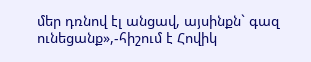մեր դռնով էլ անցավ, այսինքն` գազ ունեցանք»,-հիշում է Հովիկ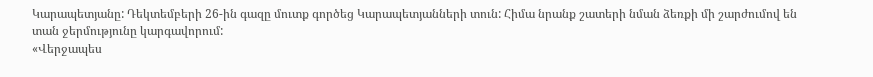Կարապետյանը: Դեկտեմբերի 26-ին գազը մուտք գործեց Կարապետյանների տուն: Հիմա նրանք շատերի նման ձեռքի մի շարժումով են տան ջերմությունը կարգավորում:
«Վերջապես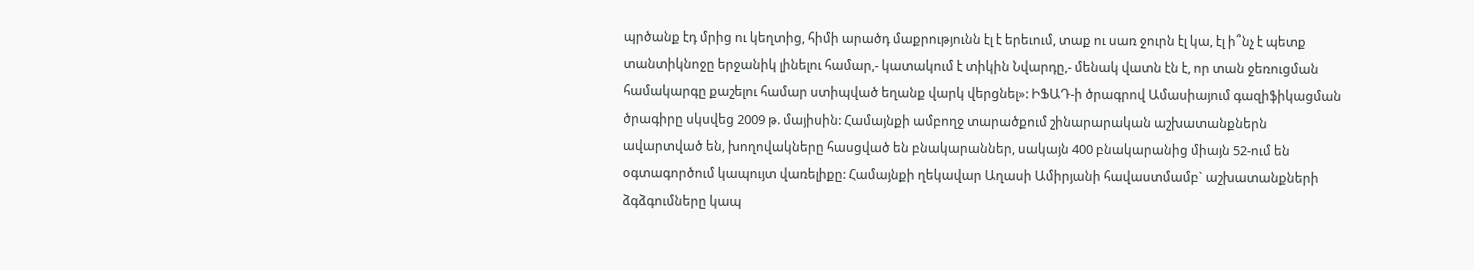պրծանք էդ մրից ու կեղտից, հիմի արածդ մաքրությունն էլ է երեւում, տաք ու սառ ջուրն էլ կա, էլ ի՞նչ է պետք տանտիկնոջը երջանիկ լինելու համար,- կատակում է տիկին Նվարդը,- մենակ վատն էն է, որ տան ջեռուցման համակարգը քաշելու համար ստիպված եղանք վարկ վերցնել»: ԻՖԱԴ-ի ծրագրով Ամասիայում գազիֆիկացման ծրագիրը սկսվեց 2009 թ. մայիսին: Համայնքի ամբողջ տարածքում շինարարական աշխատանքներն ավարտված են, խողովակները հասցված են բնակարաններ, սակայն 400 բնակարանից միայն 52-ում են օգտագործում կապույտ վառելիքը: Համայնքի ղեկավար Աղասի Ամիրյանի հավաստմամբ` աշխատանքների ձգձգումները կապ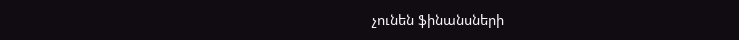չունեն ֆինանսների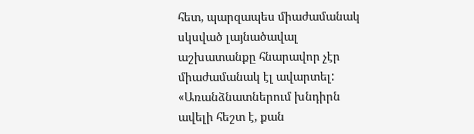հետ, պարզապես միաժամանակ սկսված լայնածավալ աշխատանքը հնարավոր չէր միաժամանակ էլ ավարտել:
«Առանձնատներում խնդիրն ավելի հեշտ է, քան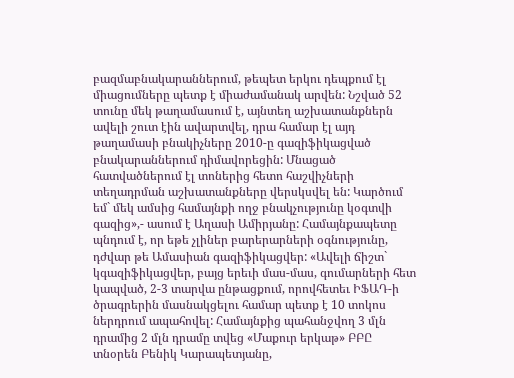բազմաբնակարաններում, թեպետ երկու դեպքում էլ միացումները պետք է միաժամանակ արվեն: Նշված 52 տունը մեկ թաղամասում է, այնտեղ աշխատանքներն ավելի շուտ էին ավարտվել, դրա համար էլ այդ թաղամասի բնակիչները 2010-ը գազիֆիկացված բնակարաններում դիմավորեցին: Մնացած հատվածներում էլ տոներից հետո հաշվիչների տեղադրման աշխատանքները վերսկսվել են: Կարծում եմ` մեկ ամսից համայնքի ողջ բնակչությունը կօգտվի գազից»,- ասում է Աղասի Ամիրյանը: Համայնքապետը պնդում է, որ եթե չլիներ բարերարների օգնությունը, դժվար թե Ամասիան գազիֆիկացվեր: «Ավելի ճիշտ` կգազիֆիկացվեր, բայց երեւի մաս-մաս, գումարների հետ կապված, 2-3 տարվա ընթացքում, որովհետեւ ԻՖԱԴ-ի ծրագրերին մասնակցելու համար պետք է 10 տոկոս ներդրում ապահովել: Համայնքից պահանջվող 3 մլն դրամից 2 մլն դրամը տվեց «Մաքուր երկաթ» ԲԲԸ տնօրեն Բենիկ Կարապետյանը,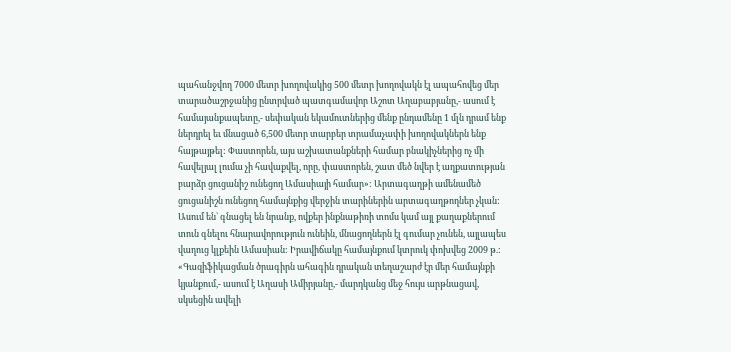պահանջվող 7000 մետր խողովակից 500 մետր խողովակն էլ ապահովեց մեր տարածաշրջանից ընտրված պատգամավոր Աշոտ Աղաբաբյանը,- ասում է համայանքապետը,- սեփական եկամուտներից մենք ընդամենը 1 մլն դրամ ենք ներդրել եւ մնացած 6,500 մետր տարբեր տրամաչափի խողովակներն ենք հայթայթել: Փաստորեն, այս աշխատանքների համար բնակիչներից ոչ մի հավելյալ լումա չի հավաքվել, որը, փաստորեն, շատ մեծ նվեր է աղքատության բարձր ցուցանիշ ունեցող Ամասիայի համար»: Արտագաղթի ամենամեծ ցուցանիշն ունեցող համայնքից վերջին տարիներին արտագաղթողներ չկան: Ասում են` գնացել են նրանք, ովքեր ինքնաթիռի տոմս կամ այլ քաղաքներում տուն գնելու հնարավորություն ունեին, մնացողներն էլ գումար չունեն, այլապես վաղուց կլքեին Ամասիան: Իրավիճակը համայնքում կտրուկ փոխվեց 2009 թ.: «Գազիֆիկացման ծրագիրն ահագին դրական տեղաշարժ էր մեր համայնքի կյանքում,- ասում է Աղասի Ամիրյանը,- մարդկանց մեջ հույս արթնացավ, սկսեցին ավելի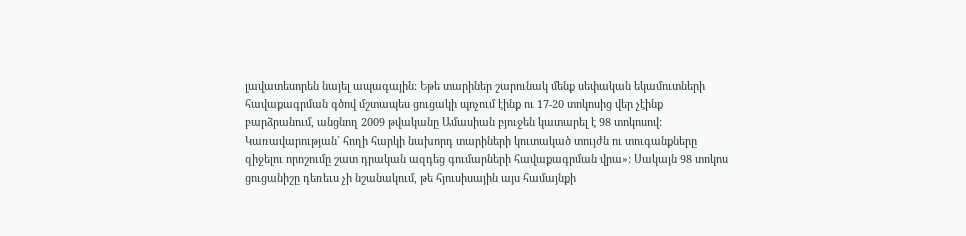լավատեսորեն նայել ապագային: Եթե տարիներ շարունակ մենք սեփական եկամուտների հավաքագրման գծով մշտապես ցուցակի պոչում էինք ու 17-20 տոկոսից վեր չէինք բարձրանում, անցնող 2009 թվականը Ամասիան բյուջեն կատարել է 98 տոկոսով: Կառավարության` հողի հարկի նախորդ տարիների կուտակած տույժն ու տուգանքները զիջելու որոշումը շատ դրական ազդեց գումարների հավաքագրման վրա»: Սակայն 98 տոկոս ցուցանիշը դեռեւս չի նշանակում, թե հյուսիսային այս համայնքի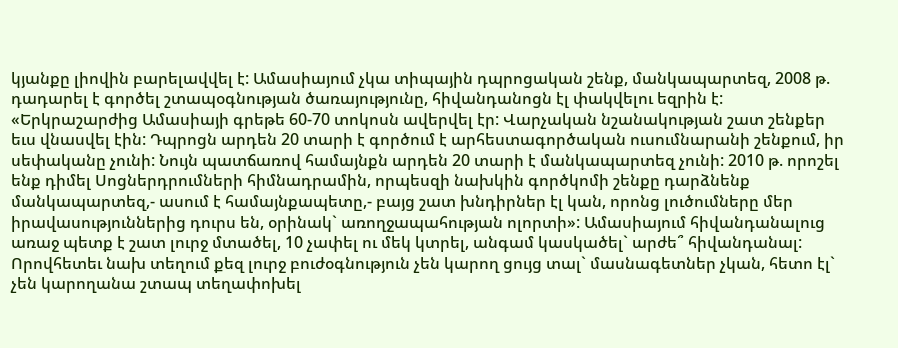կյանքը լիովին բարելավվել է: Ամասիայում չկա տիպային դպրոցական շենք, մանկապարտեզ, 2008 թ. դադարել է գործել շտապօգնության ծառայությունը, հիվանդանոցն էլ փակվելու եզրին է: «Երկրաշարժից Ամասիայի գրեթե 60-70 տոկոսն ավերվել էր: Վարչական նշանակության շատ շենքեր եւս վնասվել էին: Դպրոցն արդեն 20 տարի է գործում է արհեստագործական ուսումնարանի շենքում, իր սեփականը չունի: Նույն պատճառով համայնքն արդեն 20 տարի է մանկապարտեզ չունի: 2010 թ. որոշել ենք դիմել Սոցներդրումների հիմնադրամին, որպեսզի նախկին գործկոմի շենքը դարձնենք մանկապարտեզ,- ասում է համայնքապետը,- բայց շատ խնդիրներ էլ կան, որոնց լուծումները մեր իրավասություններից դուրս են, օրինակ` առողջապահության ոլորտի»: Ամասիայում հիվանդանալուց առաջ պետք է շատ լուրջ մտածել, 10 չափել ու մեկ կտրել, անգամ կասկածել` արժե՞ հիվանդանալ: Որովհետեւ նախ տեղում քեզ լուրջ բուժօգնություն չեն կարող ցույց տալ` մասնագետներ չկան, հետո էլ` չեն կարողանա շտապ տեղափոխել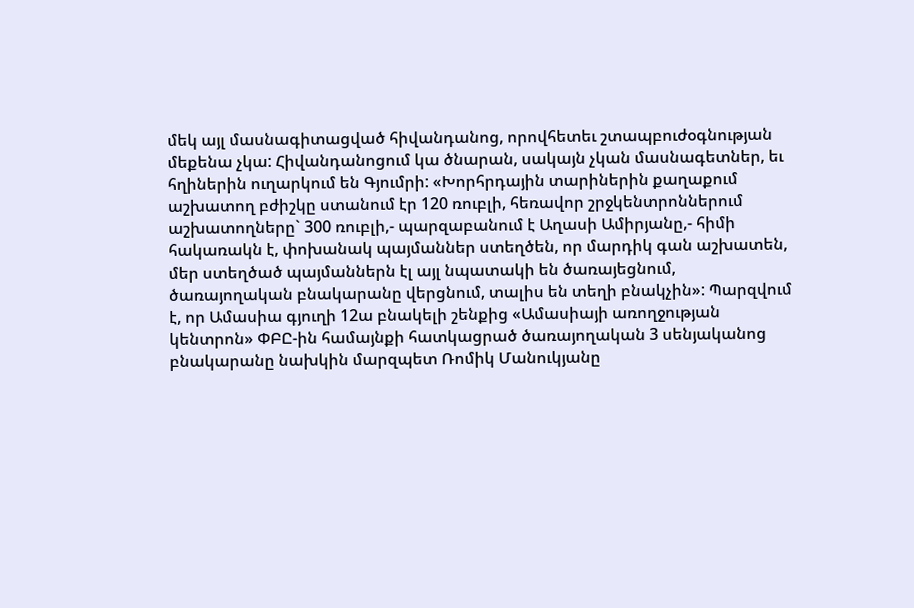մեկ այլ մասնագիտացված հիվանդանոց, որովհետեւ շտապբուժօգնության մեքենա չկա: Հիվանդանոցում կա ծնարան, սակայն չկան մասնագետներ, եւ հղիներին ուղարկում են Գյումրի: «Խորհրդային տարիներին քաղաքում աշխատող բժիշկը ստանում էր 120 ռուբլի, հեռավոր շրջկենտրոններում աշխատողները` 300 ռուբլի,- պարզաբանում է Աղասի Ամիրյանը,- հիմի հակառակն է, փոխանակ պայմաններ ստեղծեն, որ մարդիկ գան աշխատեն, մեր ստեղծած պայմաններն էլ այլ նպատակի են ծառայեցնում, ծառայողական բնակարանը վերցնում, տալիս են տեղի բնակչին»: Պարզվում է, որ Ամասիա գյուղի 12ա բնակելի շենքից «Ամասիայի առողջության կենտրոն» ՓԲԸ-ին համայնքի հատկացրած ծառայողական 3 սենյականոց բնակարանը նախկին մարզպետ Ռոմիկ Մանուկյանը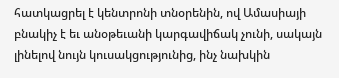հատկացրել է կենտրոնի տնօրենին, ով Ամասիայի բնակիչ է եւ անօթեւանի կարգավիճակ չունի, սակայն լինելով նույն կուսակցությունից, ինչ նախկին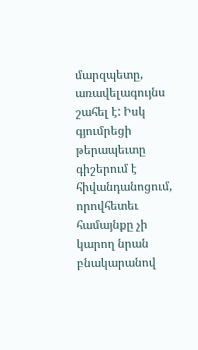մարզպետը, առավելագույնս շահել է: Իսկ գյումրեցի թերապեւտը գիշերում է հիվանդանոցում, որովհետեւ համայնքը չի կարող նրան բնակարանով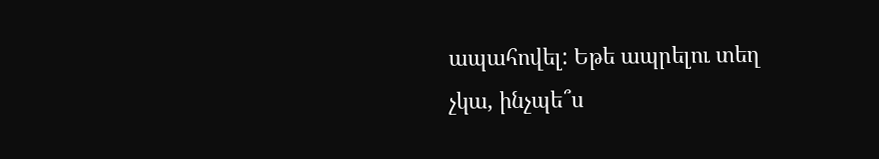ապահովել: Եթե ապրելու տեղ չկա, ինչպե՞ս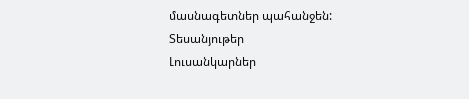մասնագետներ պահանջեն:
Տեսանյութեր
Լուսանկարներ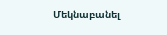Մեկնաբանել